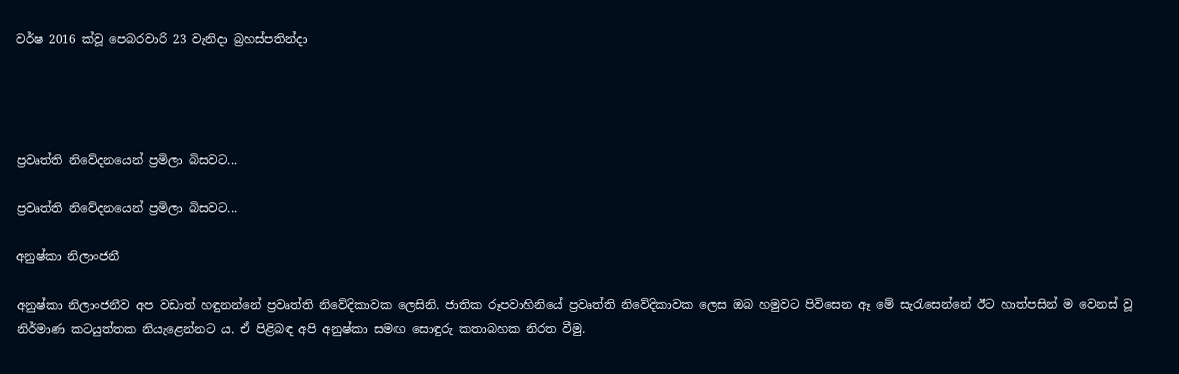වර්ෂ 2016 ක්වූ පෙබරවාරි 23 වැනිදා බ්‍රහස්පතින්දා




ප්‍රවෘත්ති නිවේදනයෙන් ප්‍රමිලා බිසවට...

ප්‍රවෘත්ති නිවේදනයෙන් ප්‍රමිලා බිසවට...

අනුෂ්කා නිලාංජනී

අනුෂ්කා නිලාංජනීව අප වඩාත් හඳුනන්නේ ප්‍රවෘත්ති නිවේදිකාවක ලෙසිනි. ජාතික රූපවාහිනියේ ප්‍රවෘත්ති නිවේදිකාවක ලෙස ඔබ හමුවට පිවිසෙන ඈ මේ සැරැසෙන්නේ ඊට හාත්පසින් ම වෙනස් වූ නිර්මාණ කටයුත්තක නියැළෙන්නට ය. ඒ පිළිබඳ අපි අනුෂ්කා සමඟ සොඳුරු කතාබහක නිරත වීමු.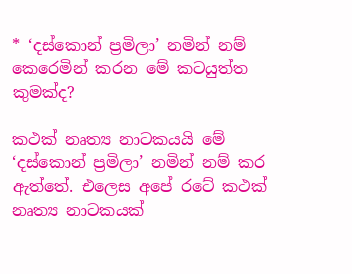* ‘දස්කොන් ප්‍රමිලා’ නමින් නම් කෙරෙමින් කරන මේ කටයුත්ත කුමක්ද?

කථක් නෘත්‍ය නාටකයයි මේ ‘දස්කොන් ප්‍රමිලා’ නමින් නම් කර ඇත්තේ. එලෙස අපේ රටේ කථක් නෘත්‍ය නාටකයක්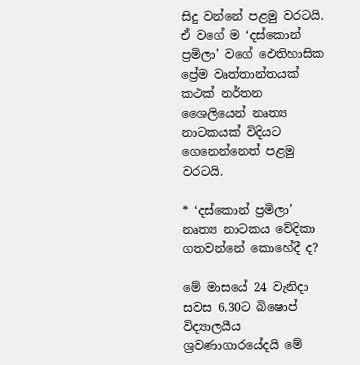සිදු වන්නේ පළමු වරටයි. ඒ වගේ ම ‘දස්කොන් ප්‍රමිලා’ වගේ ‍ඵෙතිහාසික ප්‍රේම වෘත්තාන්තයක් කථක් නර්තන ශෛලියෙන් නෘත්‍ය නාටකයක් විදියට ගෙනෙන්නෙත් පළමු වරටයි.

* ‘දස්කොන් ප්‍රමිලා’ නෘත්‍ය නාටකය වේදිකා ගතවන්නේ කොහේදී ද?

මේ මාසයේ 24 වැනිදා සවස 6.30ට බිෂොප් විද්‍යාලයීය ශ්‍රවණාගාරයේදයි මේ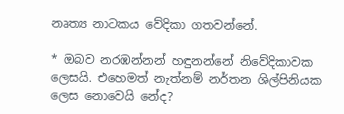නෘත්‍ය නාටකය වේදිකා ගතවන්නේ.

* ඔබව නරඹන්නන් හඳුනන්නේ නිවේදිකාවක ලෙසයි. එහෙමත් නැත්නම් නර්තන ශිල්පිනියක ලෙස නොවෙයි නේද?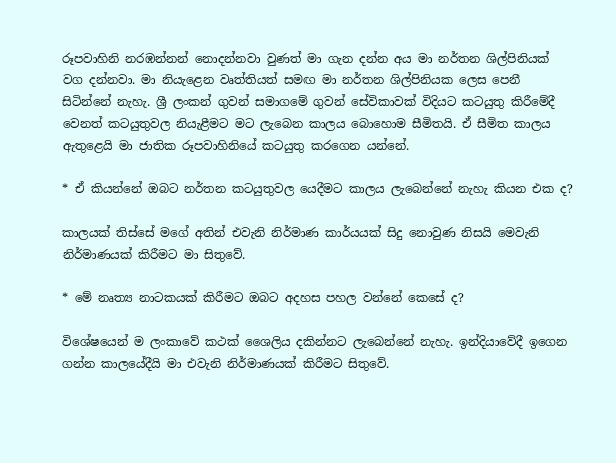රූපවාහිනි නරඹන්නන් නොදන්නවා වුණත් මා ගැන දන්න අය මා නර්තන ශිල්පිනියක් වග දන්නවා. මා නියැළෙන වෘත්තියත් සමඟ මා නර්තන ශිල්පිනියක ලෙස පෙනී සිටින්නේ නැහැ. ශ්‍රී ලංකන් ගුවන් සමාගමේ ගුවන් සේවිකාවක් විදියට කටයුතු කිරීමේදී වෙනත් කටයුතුවල නියැළීමට මට ලැබෙන කාලය බොහොම සීමිතයි. ඒ සීමිත කාලය ඇතුළෙයි මා ජාතික රූපවාහිනියේ කටයුතු කරගෙන යන්නේ.

* ඒ කියන්නේ ඔබට නර්තන කටයුතුවල යෙදීමට කාලය ලැබෙන්නේ නැහැ කියන එක ද?

කාලයක් තිස්සේ මගේ අතින් එවැනි නිර්මාණ කාර්යයක් සිදු නොවුණ නිසයි මෙවැනි නිර්මාණයක් කිරීමට මා සිතුවේ.

* මේ නෘත්‍ය නාටකයක් කිරීමට ඔබට අදහස පහල වන්නේ කෙසේ ද?

විශේෂයෙන් ම ලංකාවේ කථක් ශෛලිය දකින්නට ලැබෙන්නේ නැහැ. ඉන්දියාවේදී ඉගෙන ගන්න කාලයේදීයි මා එවැනි නිර්මාණයක් කිරීමට සිතුවේ.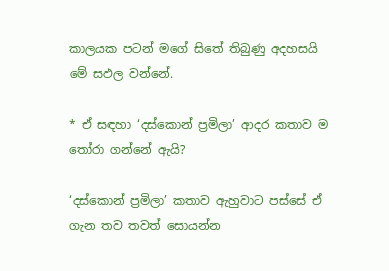කාලයක පටන් මගේ සිතේ තිබුණු අදහසයි මේ සඵල වන්නේ.

* ඒ සඳහා ‘දස්කොන් ප්‍රමිලා’ ආදර කතාව ම තෝරා ගන්නේ ඇයි?

‘දස්කොන් ප්‍රමිලා’ කතාව ඇහුවාට පස්සේ ඒ ගැන තව තවත් සොයන්න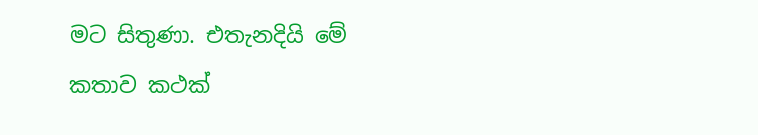මට සිතුණා. එතැනදියි මේ කතාව කථක්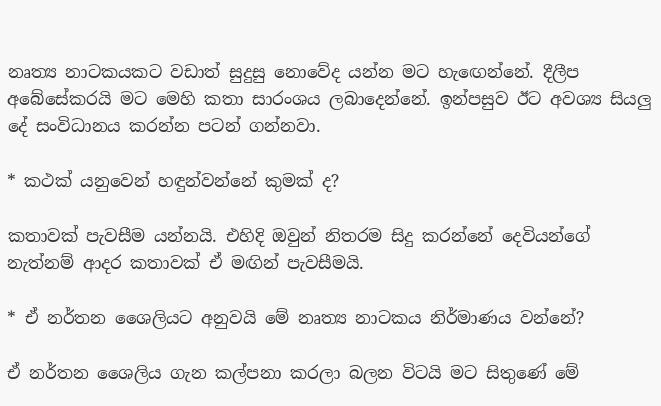නෘත්‍ය නාටකයකට වඩාත් සුදුසු නොවේද යන්න මට හැඟෙන්නේ. දීලීප අබේසේකරයි මට මෙහි කතා සාරංශය ලබාදෙන්නේ. ඉන්පසුව ඊට අවශ්‍ය සියලු දේ සංවිධානය කරන්න පටන් ගන්නවා.

* කථක් යනුවෙන් හඳුන්වන්නේ කුමක් ද?

කතාවක් පැවසීම යන්නයි. එහිදි ඔවුන් නිතරම සිදු කරන්නේ දෙවියන්ගේ නැත්නම් ආදර කතාවක් ඒ මඟින් පැවසීමයි.

* ඒ නර්තන ශෛලියට අනුවයි මේ නෘත්‍ය නාටකය නිර්මාණය වන්නේ?

ඒ නර්තන ශෛලිය ගැන කල්පනා කරලා බලන විටයි මට සිතුණේ මේ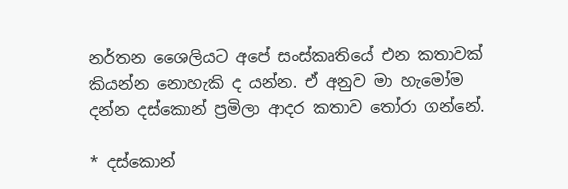නර්තන ශෛලියට අපේ සංස්කෘතියේ එන කතාවක් කියන්න නොහැකි ද යන්න. ඒ අනුව මා හැමෝම දන්න දස්කොන් ප්‍රමිලා ආදර කතාව තෝරා ගන්නේ.

* දස්කොන්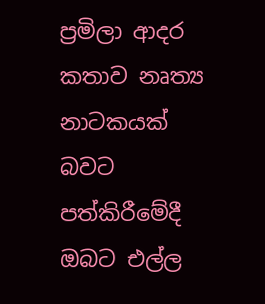ප්‍රමිලා ආදර කතාව නෘත්‍ය නාටකයක් බවට පත්කිරීමේදී ඔබට එල්ල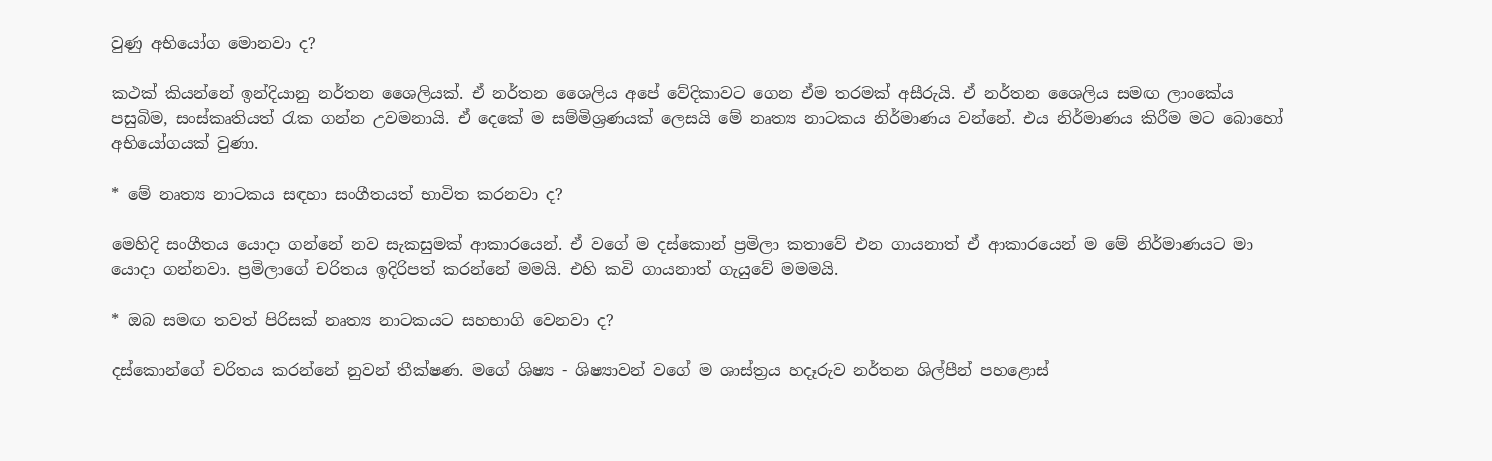වුණු අභියෝග මොනවා ද?

කථක් කියන්නේ ඉන්දියානු නර්තන ශෛලියක්. ඒ නර්තන ශෛලිය අපේ වේදිකාවට ගෙන ඒම තරමක් අසීරුයි. ඒ නර්තන ශෛලිය සමඟ ලාංකේය පසුබිම, සංස්කෘතියත් රැක ගන්න උවමනායි. ඒ දෙකේ ම සම්මිශ්‍රණයක් ලෙසයි මේ නෘත්‍ය නාටකය නිර්මාණය වන්නේ. එය නිර්මාණය කිරීම මට බොහෝ අභියෝගයක් වුණා.

* මේ නෘත්‍ය නාටකය සඳහා සංගීතයත් භාවිත කරනවා ද?

මෙහිදි සංගීතය යොදා ගන්නේ නව සැකසුමක් ආකාරයෙන්. ඒ වගේ ම දස්කොන් ප්‍රමිලා කතාවේ එන ගායනාත් ඒ ආකාරයෙන් ම මේ නිර්මාණයට මා යොදා ගන්නවා. ප්‍රමිලාගේ චරිතය ඉදිරිපත් කරන්නේ මමයි. එහි කවි ගායනාත් ගැයුවේ මමමයි.

* ඔබ සමඟ තවත් පිරිසක් නෘත්‍ය නාටකයට සහභාගි වෙනවා ද?

දස්කොන්ගේ චරිතය කරන්නේ නුවන් තීක්ෂණ. මගේ ශිෂ්‍ය - ශිෂ්‍යාවන් වගේ ම ශාස්ත්‍රය හදෑරුව නර්තන ශිල්පීන් පහළොස්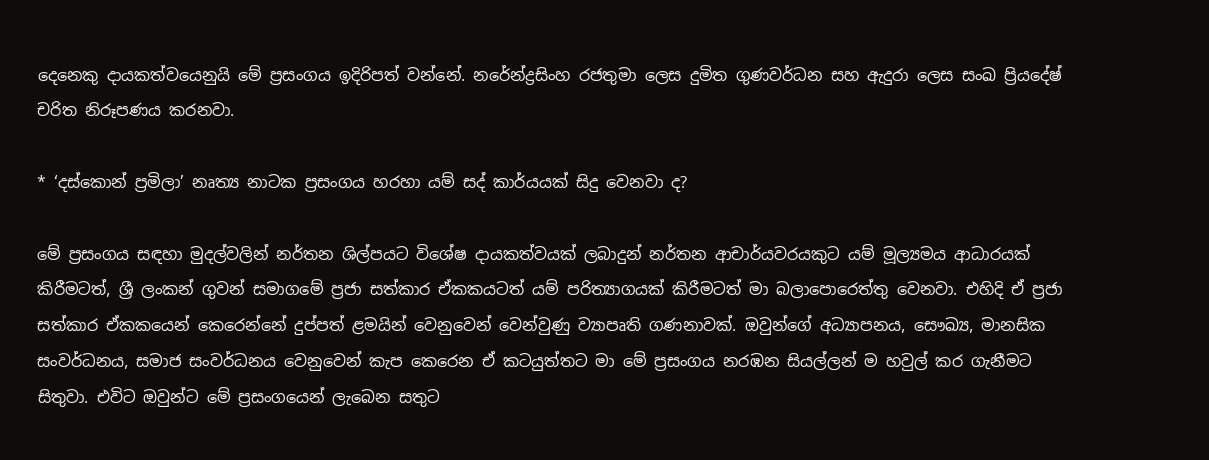දෙනෙකු දායකත්වයෙනුයි මේ ප්‍රසංගය ඉදිරිපත් වන්නේ. නරේන්ද්‍රසිංහ රජතුමා ලෙස දුමිත ගුණවර්ධන සහ ඇදුරා ලෙස සංඛ ප්‍රියදේෂ් චරිත නිරූපණය කරනවා.

* ‘දස්කොන් ප්‍රමිලා’ නෘත්‍ය නාටක ප්‍රසංගය හරහා යම් සද් කාර්යයක් සිදු වෙනවා ද?

මේ ප්‍රසංගය සඳහා මුදල්වලින් නර්තන ශිල්පයට විශේෂ දායකත්වයක් ලබාදුන් නර්තන ආචාර්යවරයකුට යම් මූල්‍යමය ආධාරයක් කිරීමටත්, ශ්‍රී ලංකන් ගුවන් සමාගමේ ප්‍රජා සත්කාර ඒකකයටත් යම් පරිත්‍යාගයක් කිරීමටත් මා බලාපොරෙත්තු වෙනවා. එහිදි ඒ ප්‍රජා සත්කාර ඒකකයෙන් කෙරෙන්නේ දුප්පත් ළමයින් වෙනුවෙන් වෙන්වුණු ව්‍යාපෘති ගණනාවක්. ඔවුන්ගේ අධ්‍යාපනය, සෞඛ්‍ය, මානසික සංවර්ධනය, සමාජ සංවර්ධනය වෙනුවෙන් කැප කෙරෙන ඒ කටයුත්තට මා මේ ප්‍රසංගය නරඹන සියල්ලන් ම හවුල් කර ගැනීමට සිතුවා. එවිට ඔවුන්ට මේ ප්‍රසංගයෙන් ලැබෙන සතුට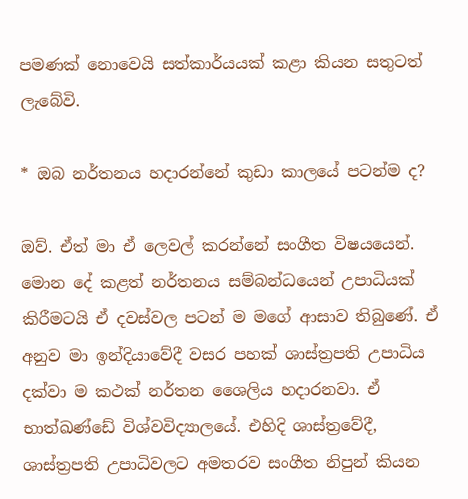පමණක් නොවෙයි සත්කාර්යයක් කළා කියන සතුටත් ලැබේවි.

* ඔබ නර්තනය හදාරන්නේ කුඩා කාලයේ පටන්ම ද?

ඔව්. ඒත් මා ඒ ලෙවල් කරන්නේ සංගීත විෂයයෙන්. මොන දේ කළත් නර්තනය සම්බන්ධයෙන් උපාධියක් කිරීමටයි ඒ දවස්වල පටන් ම මගේ ආසාව තිබුණේ. ඒ අනුව මා ඉන්දියාවේදී වසර පහක් ශාස්ත්‍රපති උපාධිය දක්වා ම කථක් නර්තන ශෛලිය හදාරනවා. ඒ භාත්ඛණ්ඩේ විශ්වවිද්‍යාලයේ. එහිදි ශාස්ත්‍රවේදී, ශාස්ත්‍රපති උපාධිවලට අමතරව සංගීත නිපුන් කියන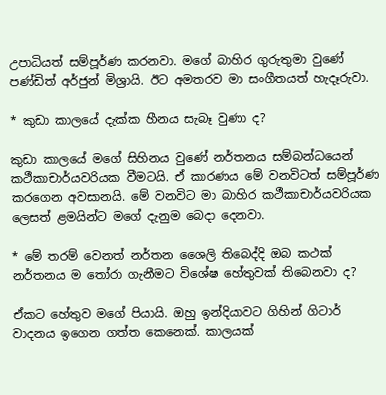උපාධියත් සම්පූර්ණ කරනවා. මගේ බාහිර ගුරුතුමා වුණේ පණ්ඩිත් අර්ජුන් මිශ්‍රායි. ඊට අමතරව මා සංගීතයත් හැදෑරුවා.

* කුඩා කාලයේ දැක්ක හීනය සැබෑ වුණා ද?

කුඩා කාලයේ මගේ සිහිනය වුණේ නර්තනය සම්බන්ධයෙන් කථීකාචාර්යවරියක වීමටයි. ඒ කාරණය මේ වනවිටත් සම්පූර්ණ කරගෙන අවසානයි. මේ වනවිට මා බාහිර කථීකාචාර්යවරියක ලෙසත් ළමයින්ට මගේ දැනුම බෙදා දෙනවා.

* මේ තරම් වෙනත් නර්තන ශෛලි තිබෙද්දි ඔබ කථක් නර්තනය ම තෝරා ගැනීමට විශේෂ හේතුවක් තිබෙනවා ද?

ඒකට හේතුව මගේ පියායි. ඔහු ඉන්දියාවට ගිහින් ගිටාර් වාදනය ඉගෙන ගත්ත කෙනෙක්. කාලයක්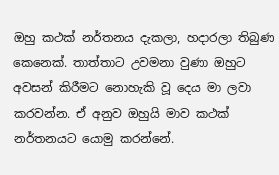ඔහු කථක් නර්තනය දැකලා, හදාරලා තිබුණ කෙනෙක්. තාත්තාට උවමනා වුණා ඔහුට අවසන් කිරීමට නොහැකි වූ දෙය මා ලවා කරවන්න. ඒ අනුව ඔහුයි මාව කථක් නර්තනයට යොමු කරන්නේ.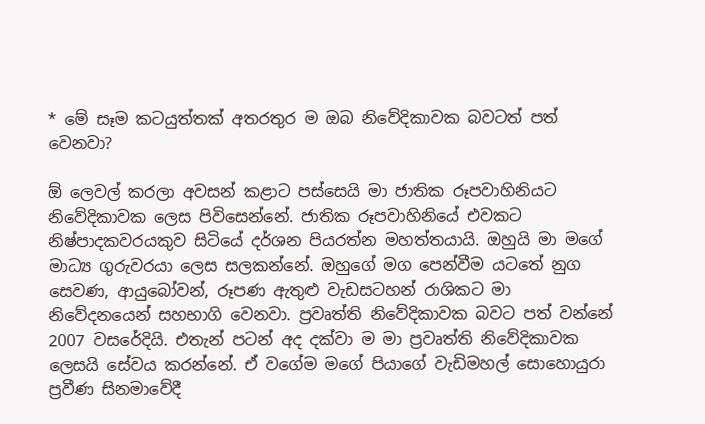* මේ සෑම කටයුත්තක් අතරතුර ම ඔබ නිවේදිකාවක බවටත් පත් වෙනවා?

ඕ ලෙවල් කරලා අවසන් කළාට පස්සෙයි මා ජාතික රූපවාහිනියට නිවේදිකාවක ලෙස පිවිසෙන්නේ. ජාතික රූපවාහිනියේ එවකට නිෂ්පාදකවරයකුව සිටියේ දර්ශන පියරත්න මහත්තයායි. ඔහුයි මා මගේ මාධ්‍ය ගුරුවරයා ලෙස සලකන්නේ. ඔහුගේ මග පෙන්වීම යටතේ නුග සෙවණ, ආයුබෝවන්, රූපණ ඇතුළු වැඩසටහන් රාශිකට මා නිවේදනයෙන් සහභාගි වෙනවා. ප්‍රවෘත්ති නිවේදිකාවක බවට පත් වන්නේ 2007 වසරේදියි. එතැන් පටන් අද දක්වා ම මා ප්‍රවෘත්ති නිවේදිකාවක ලෙසයි සේවය කරන්නේ. ඒ වගේම මගේ පියාගේ වැඩිමහල් සොහොයුරා ප්‍රවීණ සිනමාවේදී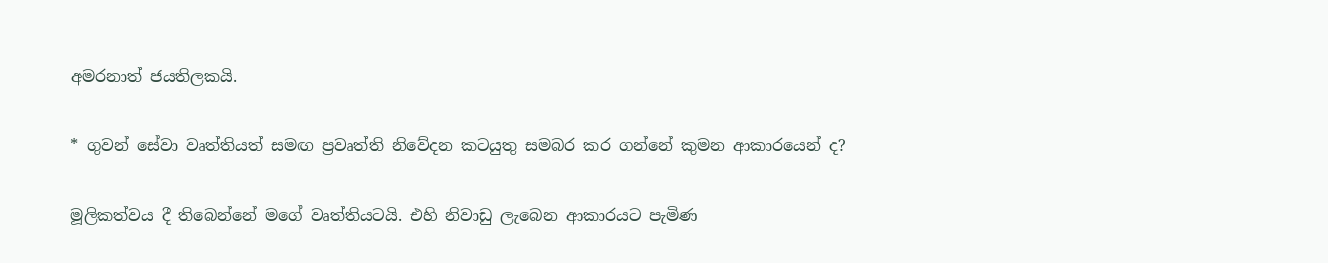අමරනාත් ජයතිලකයි.

* ගුවන් සේවා වෘත්තියත් සමඟ ප්‍රවෘත්ති නිවේදන කටයුතු සමබර කර ගන්නේ කුමන ආකාරයෙන් ද?

මූලිකත්වය දී තිබෙන්නේ මගේ වෘත්තියටයි. එහි නිවාඩු ලැබෙන ආකාරයට පැමිණ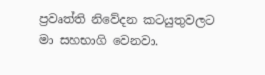ප්‍රවෘත්ති නිවේදන කටයුතුවලට මා සහභාගි වෙනවා.